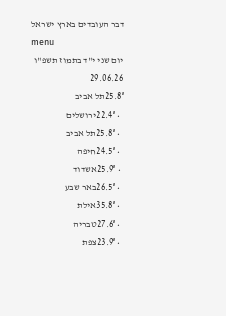דבר העובדים בארץ ישראל
menu
יום שני י"ד בתמוז תשפ"ו 29.06.26
25.8°תל אביב
  • 22.4°ירושלים
  • 25.8°תל אביב
  • 24.5°חיפה
  • 25.9°אשדוד
  • 26.5°באר שבע
  • 35.8°אילת
  • 27.6°טבריה
  • 23.9°צפת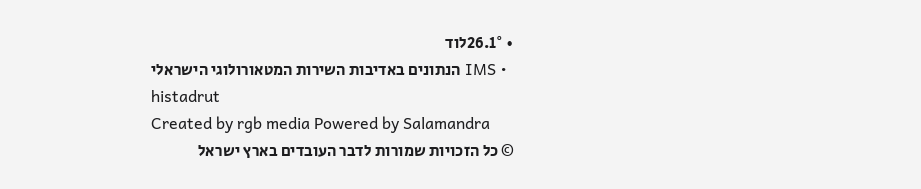• 26.1°לוד
  • IMS הנתונים באדיבות השירות המטאורולוגי הישראלי
histadrut
Created by rgb media Powered by Salamandra
© כל הזכויות שמורות לדבר העובדים בארץ ישראל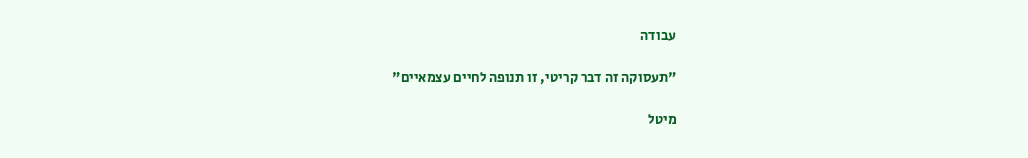עבודה

"תעסוקה זה דבר קריטי, זו תנופה לחיים עצמאיים"

מיטל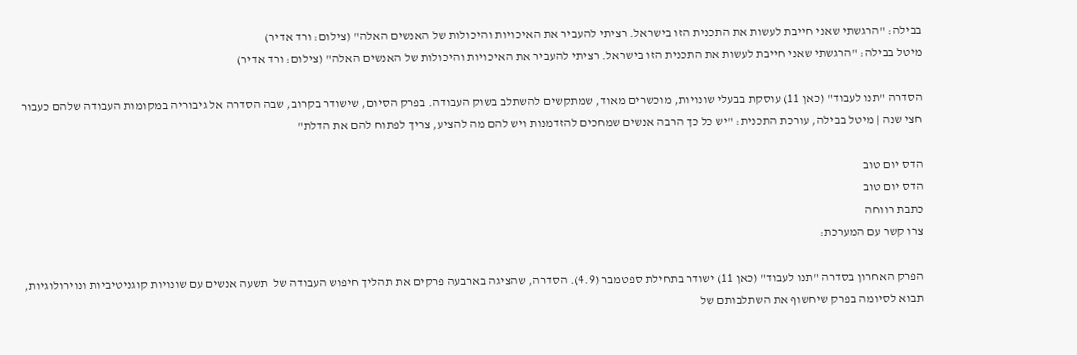בבילה: "הרגשתי שאני חייבת לעשות את התכנית הזו בישראל. רציתי להעביר את האיכויות והיכולות של האנשים האלה" (צילום: ורד אדיר)
מיטל בבילה: "הרגשתי שאני חייבת לעשות את התכנית הזו בישראל. רציתי להעביר את האיכויות והיכולות של האנשים האלה" (צילום: ורד אדיר)

הסדרה "תנו לעבוד" (כאן 11) עוסקת בבעלי שונויות, מוכשרים מאוד, שמתקשים להשתלב בשוק העבודה. בפרק הסיום, שישודר בקרוב, שבה הסדרה אל גיבוריה במקומות העבודה שלהם כעבור חצי שנה | מיטל בבילה, עורכת התכנית: "יש כל כך הרבה אנשים שמחכים להזדמנות ויש להם מה להציע, צריך לפתוח להם את הדלת"

הדס יום טוב
הדס יום טוב
כתבת רווחה
צרו קשר עם המערכת:

הפרק האחרון בסדרה "תנו לעבוד" (כאן 11) ישודר בתחילת ספטמבר (4.9). הסדרה, שהציגה בארבעה פרקים את תהליך חיפוש העבודה של  תשעה אנשים עם שונויות קוגניטיביות ונוירולוגיות, תבוא לסיומה בפרק שיחשוף את השתלבותם של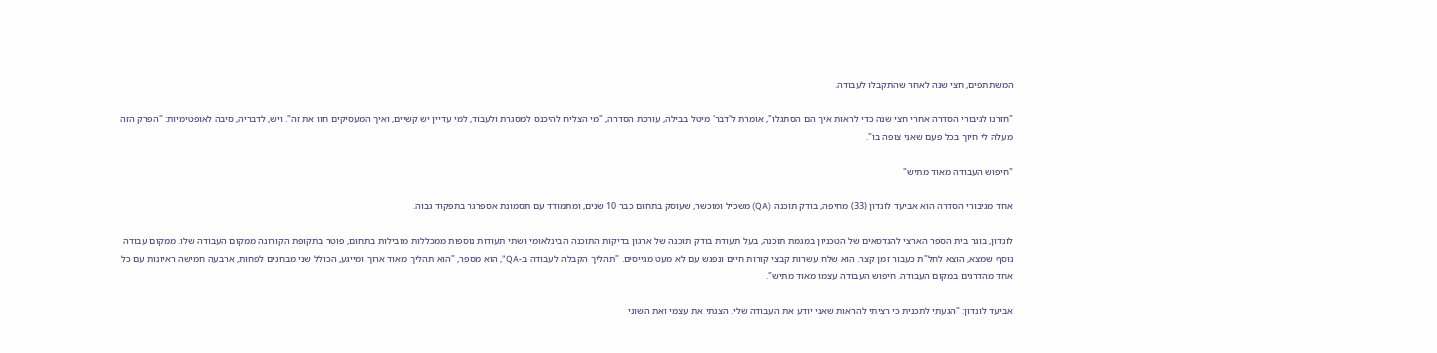המשתתפים, חצי שנה לאחר שהתקבלו לעבודה.

"חזרנו לגיבורי הסדרה אחרי חצי שנה כדי לראות איך הם הסתגלו", אומרת ל'דבר' מיטל בבילה, עורכת הסדרה, "מי הצליח להיכנס למסגרת ולעבוד, למי עדיין יש קשיים, ואיך המעסיקים חוו את זה". ויש, לדבריה, סיבה לאופטימיות: "הפרק הזה מעלה לי חיוך בכל פעם שאני צופה בו".

"חיפוש העבודה מאוד מתיש"

אחד מגיבורי הסדרה הוא אביעד לונדון (33) מחיפה, בודק תוכנה (QA) משכיל ומוכשר, שעוסק בתחום כבר 10 שנים, ומתמודד עם תסמונת אספרגר בתפקוד גבוה.

לונדון, בוגר בית הספר הארצי להנדסאים של הטכניון במגמת תוכנה, בעל תעודת בודק תוכנה של ארגון בדיקות התוכנה הבינלאומי ושתי תעודות נוספות ממכללות מובילות בתחום, פוטר בתקופת הקורונה ממקום העבודה שלו. ממקום עבודה נוסף שמצא, הוצא לחל"ת כעבור זמן קצר. הוא שלח עשרות קבצי קורות חיים ונפגש עם לא מעט מגייסים. "תהליך הקבלה לעבודה ב-QA", הוא מספר, "הוא תהליך מאוד ארוך ומייגע, הכולל שני מבחנים לפחות, ארבעה חמישה ראיונות עם כל אחד מהדרגים במקום העבודה. חיפוש העבודה עצמו מאוד מתיש".

אביעד לונדון: "הגעתי לתכנית כי רציתי להראות שאני יודע את העבודה שלי. הצגתי את עצמי ואת השוני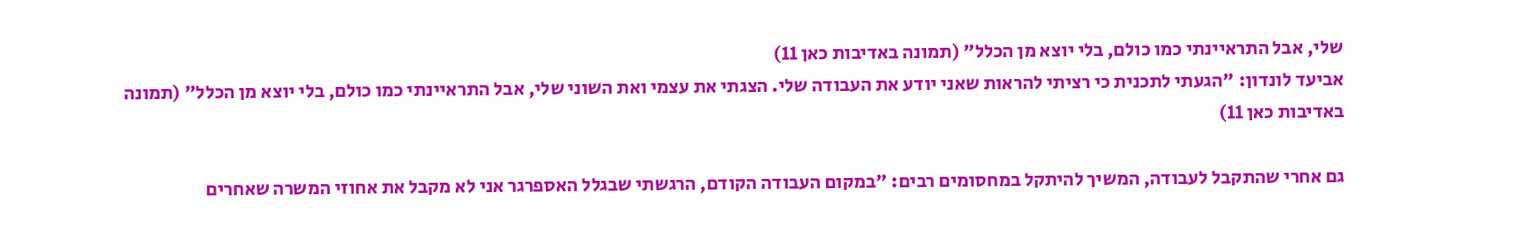שלי, אבל התראיינתי כמו כולם, בלי יוצא מן הכלל" (תמונה באדיבות כאן 11)
אביעד לונדון: "הגעתי לתכנית כי רציתי להראות שאני יודע את העבודה שלי. הצגתי את עצמי ואת השוני שלי, אבל התראיינתי כמו כולם, בלי יוצא מן הכלל" (תמונה באדיבות כאן 11)

גם אחרי שהתקבל לעבודה, המשיך להיתקל במחסומים רבים: "במקום העבודה הקודם, הרגשתי שבגלל האספרגר אני לא מקבל את אחוזי המשרה שאחרים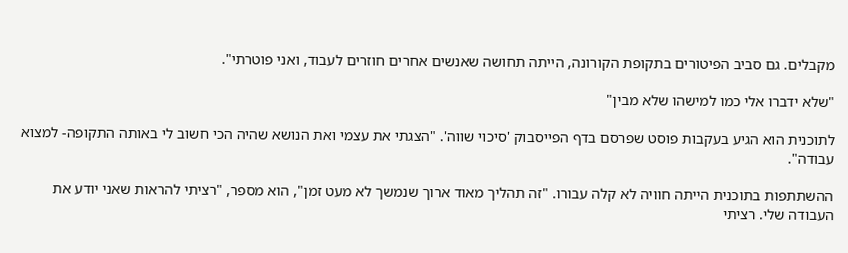מקבלים. גם סביב הפיטורים בתקופת הקורונה, הייתה תחושה שאנשים אחרים חוזרים לעבוד, ואני פוטרתי".

"שלא ידברו אלי כמו למישהו שלא מבין"

לתוכנית הוא הגיע בעקבות פוסט שפרסם בדף הפייסבוק 'סיכוי שווה'. "הצגתי את עצמי ואת הנושא שהיה הכי חשוב לי באותה התקופה- למצוא עבודה".

ההשתתפות בתוכנית הייתה חוויה לא קלה עבורו. "זה תהליך מאוד ארוך שנמשך לא מעט זמן", הוא מספר, "רציתי להראות שאני יודע את העבודה שלי. רציתי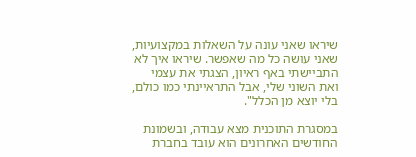שיראו שאני עונה על השאלות במקצועיות, שאני עושה כל מה שאפשר. שיראו איך לא התביישתי באף ראיון, הצגתי את עצמי ואת השוני שלי, אבל התראיינתי כמו כולם, בלי יוצא מן הכלל".

במסגרת התוכנית מצא עבודה, ובשמונת החודשים האחרונים הוא עובד בחברת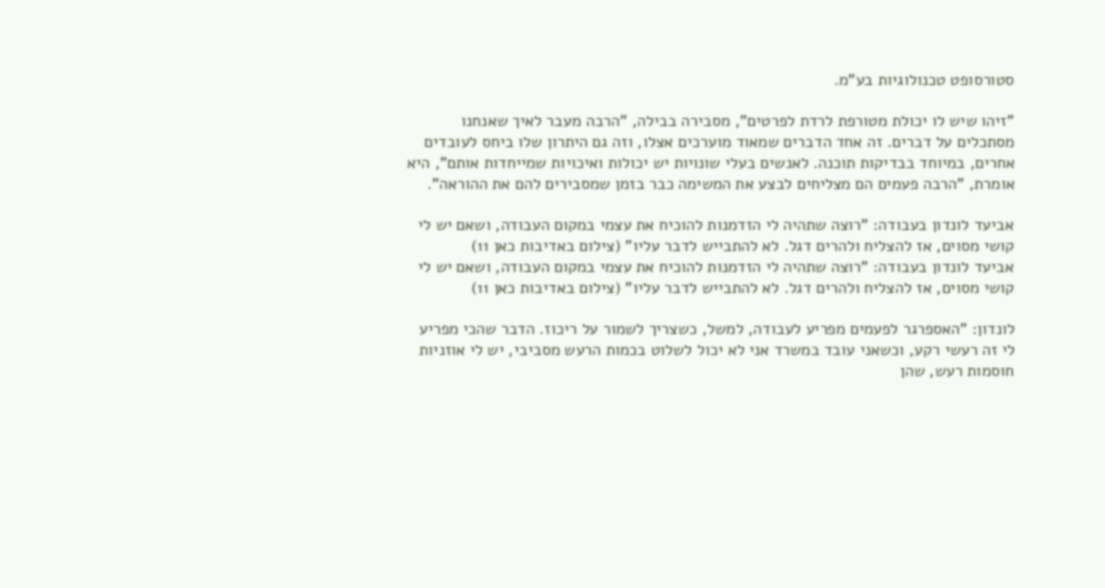סטורסופט טכנולוגיות בע"מ.

"זיהו שיש לו יכולת מטורפת לרדת לפרטים", מסבירה בבילה, "הרבה מעבר לאיך שאנחנו מסתכלים על דברים. זה אחד הדברים שמאוד מוערכים אצלו, וזה גם היתרון שלו ביחס לעובדים אחרים, במיוחד בבדיקות תוכנה. לאנשים בעלי שונויות יש יכולות ואיכויות שמייחדות אותם", היא אומרת, "הרבה פעמים הם מצליחים לבצע את המשימה כבר בזמן שמסבירים להם את ההוראה".

אביעד לונדון בעבודה: "רוצה שתהיה לי הזדמנות להוכיח את עצמי במקום העבודה, ושאם יש לי קושי מסוים, אז להצליח ולהרים דגל. לא להתבייש לדבר עליו" (צילום באדיבות כאן 11)
אביעד לונדון בעבודה: "רוצה שתהיה לי הזדמנות להוכיח את עצמי במקום העבודה, ושאם יש לי קושי מסוים, אז להצליח ולהרים דגל. לא להתבייש לדבר עליו" (צילום באדיבות כאן 11)

לונדון: "האספרגר לפעמים מפריע לעבודה, למשל, כשצריך לשמור על ריכוז. הדבר שהכי מפריע לי זה רעשי רקע, וכשאני עובד במשרד אני לא יכול לשלוט בכמות הרעש מסביבי, יש לי אוזניות חוסמות רעש, שהן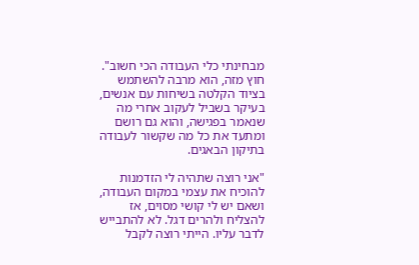מבחינתי כלי העבודה הכי חשוב". חוץ מזה, הוא מרבה להשתמש בציוד הקלטה בשיחות עם אנשים, בעיקר בשביל לעקוב אחרי מה שנאמר בפגישה, והוא גם רושם ומתעד את כל מה שקשור לעבודה בתיקון הבאגים.

"אני רוצה שתהיה לי הזדמנות להוכיח את עצמי במקום העבודה, ושאם יש לי קושי מסוים, אז להצליח ולהרים דגל. לא להתבייש לדבר עליו. הייתי רוצה לקבל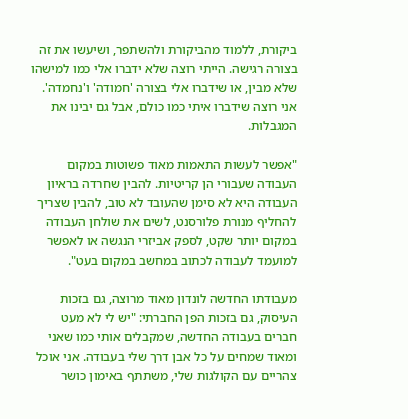ביקורת, ללמוד מהביקורת ולהשתפר, ושיעשו את זה בצורה רגישה. הייתי רוצה שלא ידברו אלי כמו למישהו שלא מבין, או שידברו אלי בצורה 'חמודה' ו'נחמדה'. אני רוצה שידברו איתי כמו כולם, אבל גם יבינו את המגבלות.

"אפשר לעשות התאמות מאוד פשוטות במקום העבודה שעבורי הן קריטיות. להבין שחרדה בראיון העבודה היא לא סימן שהעובד לא טוב, להבין שצריך להחליף מנורת פלורסנט, לשים את שולחן העבודה במקום יותר שקט, לספק אביזרי הנגשה או לאפשר למועמד לעבודה לכתוב במחשב במקום בעט".

מעבודתו החדשה לונדון מאוד מרוצה, גם בזכות העיסוק, גם בזכות הפן החברתי: "יש לי לא מעט חברים בעבודה החדשה, שמקבלים אותי כמו שאני ומאוד שמחים על כל אבן דרך שלי בעבודה. אני אוכל צהריים עם הקולגות שלי, משתתף באימון כושר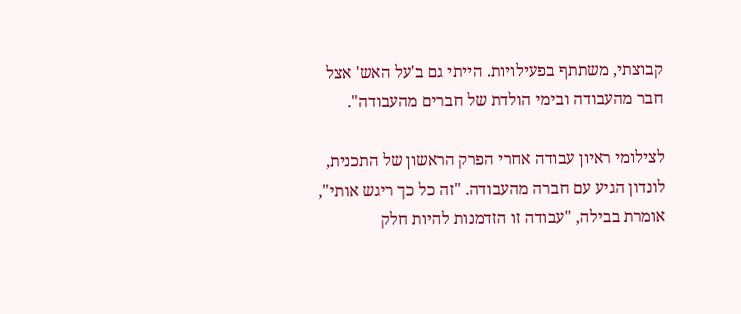קבוצתי, משתתף בפעילויות. הייתי גם ב'על האש' אצל חבר מהעבודה ובימי הולדת של חברים מהעבודה".

לצילומי ראיון עבודה אחרי הפרק הראשון של התכנית, לונדון הגיע עם חברה מהעבודה. "זה כל כך ריגש אותי", אומרת בבילה, "עבודה זו הזדמנות להיות חלק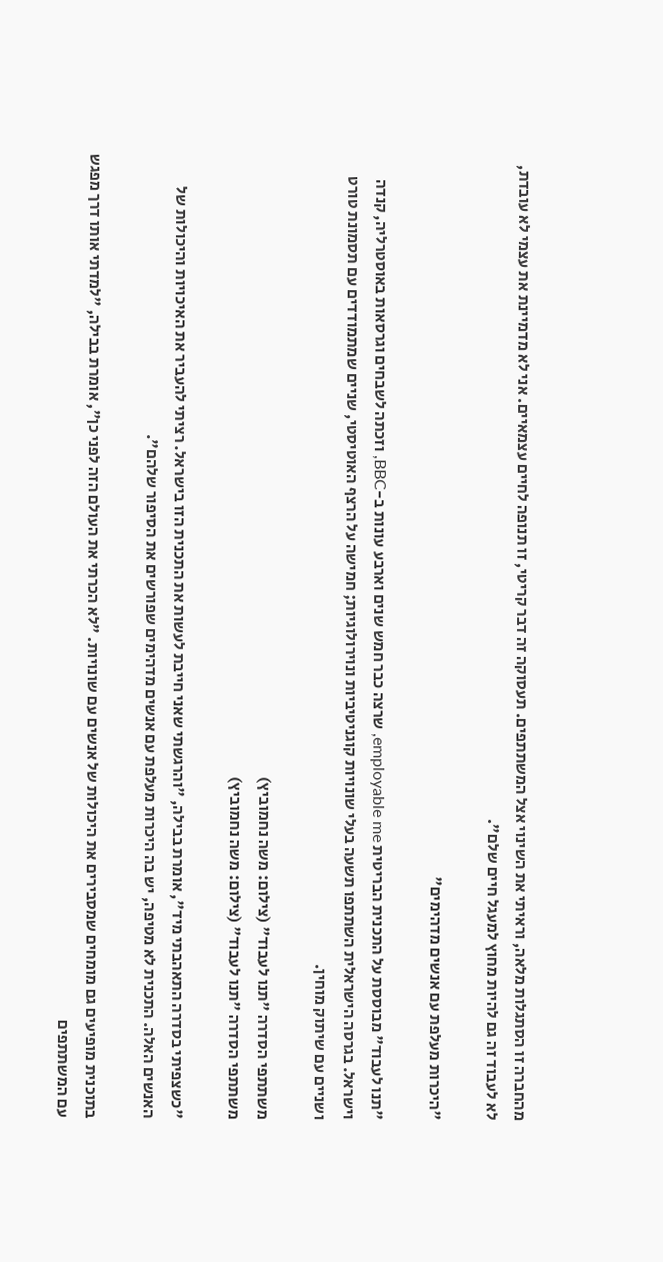מהחברה זו הסתגלות מלאה, וראיתי את השינוי אצל המשתתפים. תעסוקה זה דבר קריטי, זו תנופה לחיים עצמאיים. אני לא מדמיינת את עצמי לא עובדת, לא לעבוד זה גם להיות מחוץ למעגל חיים שלם".

"היכרות מעלפת עם אנשים מדהימים"

"תנו לעבוד" מבוססת על התכנית הבריטית employable me, שרצה כבר חמש שנים וארבע עונות ב-BBC, וזכתה לשבחים וגרסאות באוסטרליה, קנדה וישראל. בגרסה הישראלית השתתפו תשעה בעלי שונויות קוגניטיביות ונוירולוגיות; חמישה על הרצף האוטיסטי, שניים שמתמודדים עם תסמונת טורט ושניים עם שיתוק מוחין.

משתתפי הסדרה "תנו לעבוד" (צילום: משה נחמוביץ)
משתתפי הסדרה "תנו לעבוד" (צילום: משה נחמוביץ)

"כשצפיתי בסדרה התאהבתי מיד", אומרת בבילה, "והרגשתי שאני חייבת לעשות את התכנית הזו בישראל. רציתי להעביר את האיכויות והיכולות של האנשים האלה. התכנית לא מטיפה, יש בה היכרות מעלפת עם אנשים מדהימים שפורשים את הסיפור שלהם".

בתוכנית מופיעים גם מומחים שמסבירים את היכולות של אנשים עם שונויות. "לא הכרתי את העולם הזה לפני כן", אומרת בבילה, "למדתי אותו דרך מפגש עם המשתתפים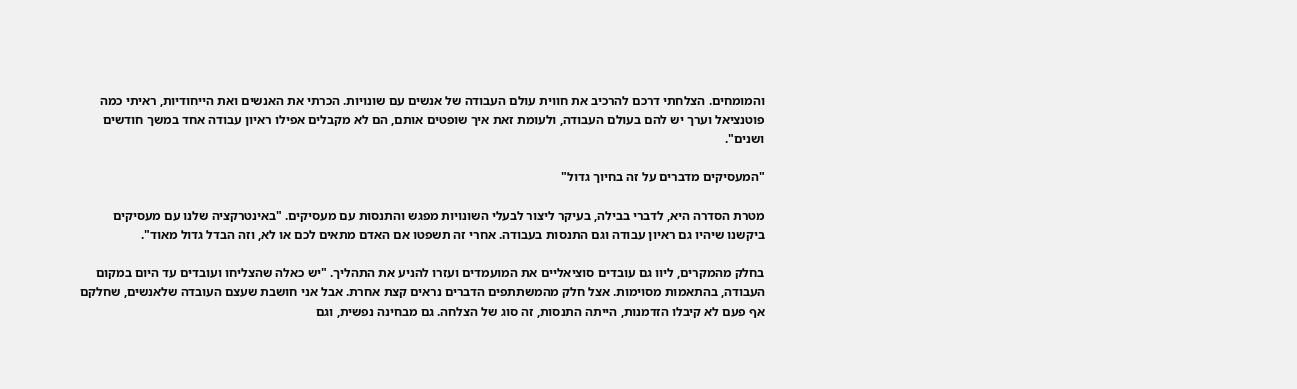והמומחים. הצלחתי דרכם להרכיב את חווית עולם העבודה של אנשים עם שונויות. הכרתי את האנשים ואת הייחודיות, ראיתי כמה פוטנציאל וערך יש להם בעולם העבודה, ולעומת זאת איך שופטים אותם, הם לא מקבלים אפילו ראיון עבודה אחד במשך חודשים ושנים".

"המעסיקים מדברים על זה בחיוך גדול"

מטרת הסדרה היא, לדברי בבילה, בעיקר ליצור לבעלי השונויות מפגש והתנסות עם מעסיקים. "באינטרקציה שלנו עם מעסיקים ביקשנו שיהיו גם ראיון עבודה וגם התנסות בעבודה. אחרי זה תשפטו אם האדם מתאים לכם או לא, וזה הבדל גדול מאוד".

בחלק מהמקרים, ליוו גם עובדים סוציאליים את המועמדים ועזרו להניע את התהליך. "יש כאלה שהצליחו ועובדים עד היום במקום העבודה, בהתאמות מסוימות. אצל חלק מהמשתתפים הדברים נראים קצת אחרת. אבל אני חושבת שעצם העובדה שלאנשים, שחלקם אף פעם לא קיבלו הזדמנות, הייתה התנסות, זה סוג של הצלחה. גם מבחינה נפשית, וגם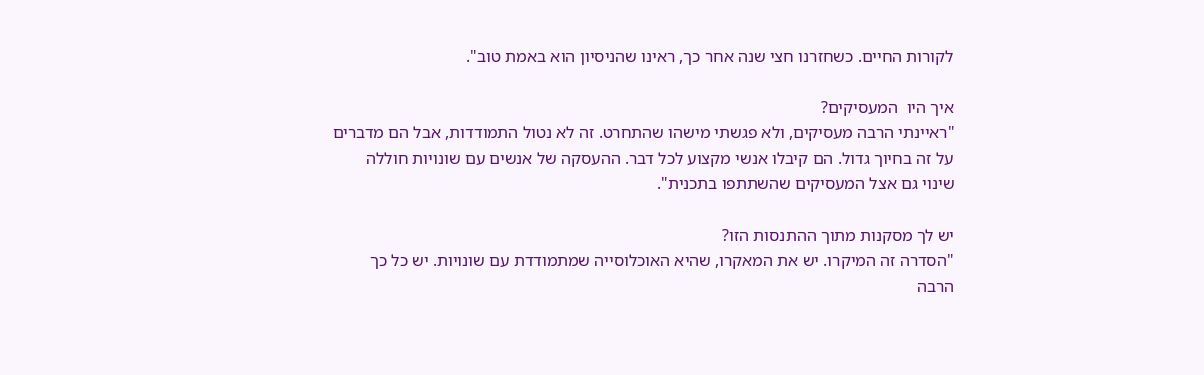לקורות החיים. כשחזרנו חצי שנה אחר כך, ראינו שהניסיון הוא באמת טוב".

איך היו  המעסיקים?
"ראיינתי הרבה מעסיקים, ולא פגשתי מישהו שהתחרט. זה לא נטול התמודדות, אבל הם מדברים על זה בחיוך גדול. הם קיבלו אנשי מקצוע לכל דבר. ההעסקה של אנשים עם שונויות חוללה שינוי גם אצל המעסיקים שהשתתפו בתכנית".

יש לך מסקנות מתוך ההתנסות הזו?
"הסדרה זה המיקרו. יש את המאקרו, שהיא האוכלוסייה שמתמודדת עם שונויות. יש כל כך הרבה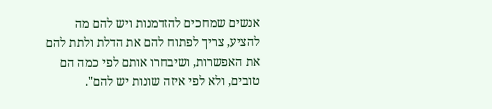אנשים שמחכים להזדמנות ויש להם מה להציע, צריך לפתוח להם את הדלת ולתת להם את האפשרות, ושיבחרו אותם לפי כמה הם טובים, ולא לפי איזה שונות יש להם".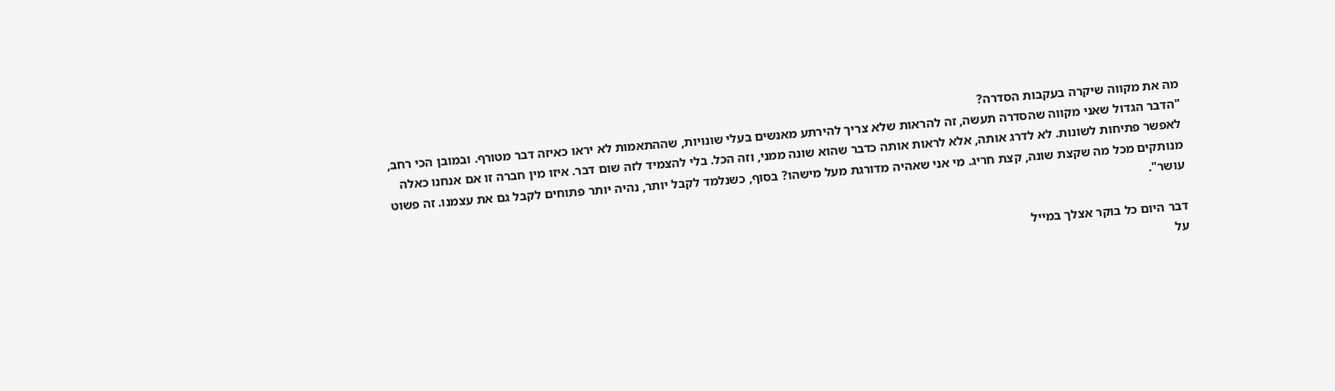מה את מקווה שיקרה בעקבות הסדרה?
"הדבר הגדול שאני מקווה שהסדרה תעשה, זה להראות שלא צריך להירתע מאנשים בעלי שונויות, שההתאמות לא יראו כאיזה דבר מטורף. ובמובן הכי רחב, לאפשר פתיחות לשונות. לא לדרג אותה, אלא לראות אותה כדבר שהוא שונה ממני, וזה הכל. בלי להצמיד לזה שום דבר. איזו מין חברה זו אם אנחנו כאלה מנותקים מכל מה שקצת שונה, קצת חריג. מי אני שאהיה מדורגת מעל מישהו? בסוף, כשנלמד לקבל יותר, נהיה יותר פתוחים לקבל גם את עצמנו. זה פשוט עושר".

דבר היום כל בוקר אצלך במייל
על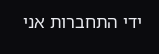ידי התחברות אני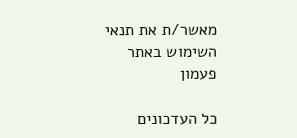מאשר/ת את תנאי השימוש באתר
פעמון

כל העדכונים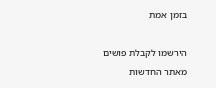בזמן אמת

הירשמו לקבלת פושים מאתר החדשות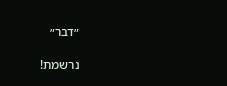״דבר״

נרשמת!